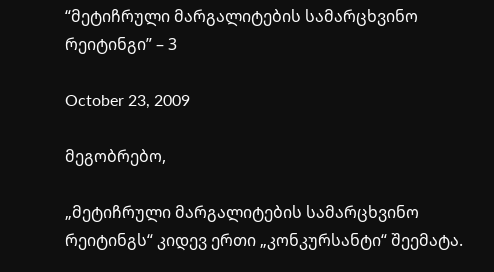“მეტიჩრული მარგალიტების სამარცხვინო რეიტინგი” – 3

October 23, 2009

მეგობრებო,

„მეტიჩრული მარგალიტების სამარცხვინო რეიტინგს“ კიდევ ერთი „კონკურსანტი“ შეემატა.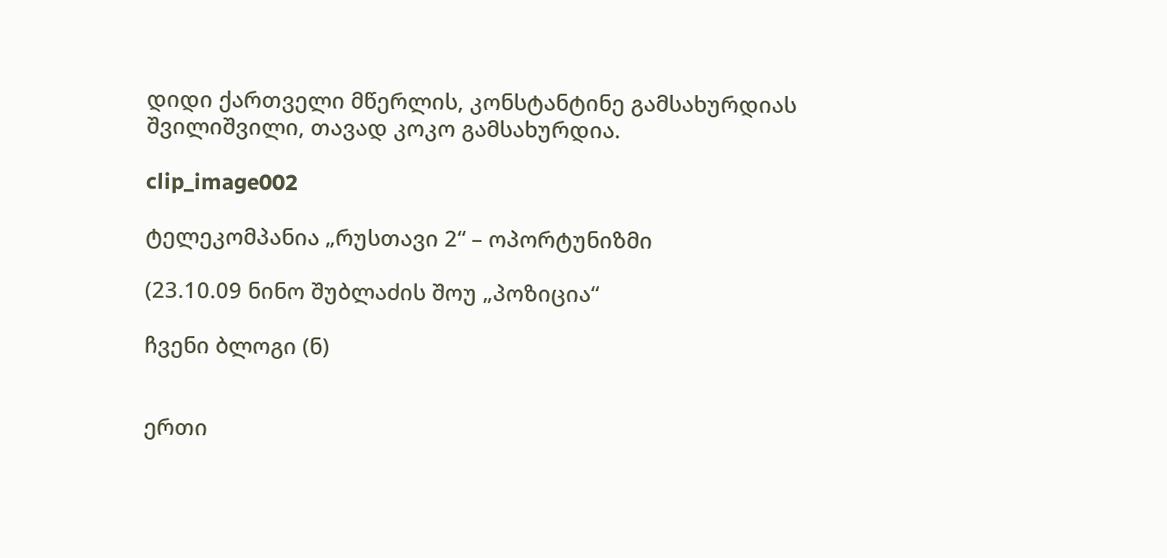დიდი ქართველი მწერლის, კონსტანტინე გამსახურდიას შვილიშვილი, თავად კოკო გამსახურდია.

clip_image002

ტელეკომპანია „რუსთავი 2“ – ოპორტუნიზმი

(23.10.09 ნინო შუბლაძის შოუ „პოზიცია“

ჩვენი ბლოგი (ნ)


ერთი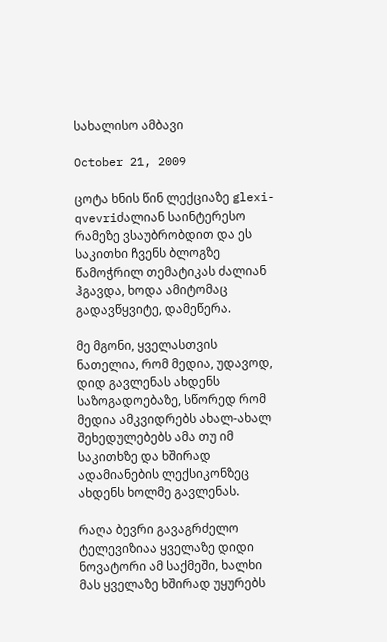სახალისო ამბავი

October 21, 2009

ცოტა ხნის წინ ლექციაზე glexi-qvevriძალიან საინტერესო რამეზე ვსაუბრობდით და ეს საკითხი ჩვენს ბლოგზე წამოჭრილ თემატიკას ძალიან ჰგავდა, ხოდა ამიტომაც გადავწყვიტე, დამეწერა.

მე მგონი, ყველასთვის ნათელია, რომ მედია, უდავოდ, დიდ გავლენას ახდენს საზოგადოებაზე, სწორედ რომ მედია ამკვიდრებს ახალ-ახალ შეხედულებებს ამა თუ იმ საკითხზე და ხშირად ადამიანების ლექსიკონზეც ახდენს ხოლმე გავლენას.

რაღა ბევრი გავაგრძელო ტელევიზიაა ყველაზე დიდი ნოვატორი ამ საქმეში, ხალხი მას ყველაზე ხშირად უყურებს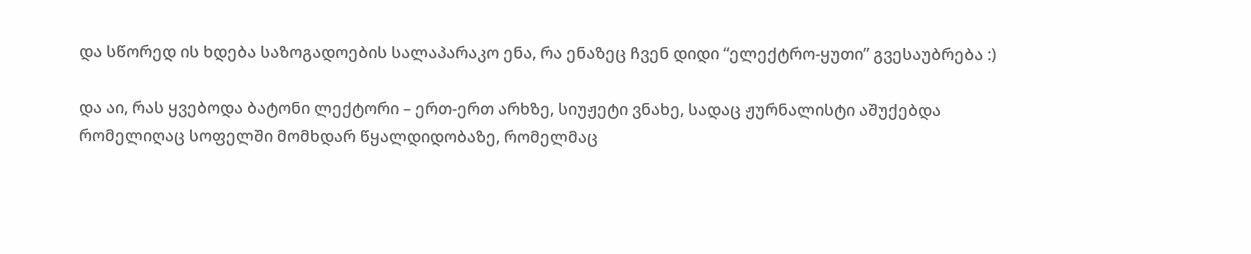და სწორედ ის ხდება საზოგადოების სალაპარაკო ენა, რა ენაზეც ჩვენ დიდი “ელექტრო-ყუთი” გვესაუბრება :)

და აი, რას ყვებოდა ბატონი ლექტორი – ერთ-ერთ არხზე, სიუჟეტი ვნახე, სადაც ჟურნალისტი აშუქებდა რომელიღაც სოფელში მომხდარ წყალდიდობაზე, რომელმაც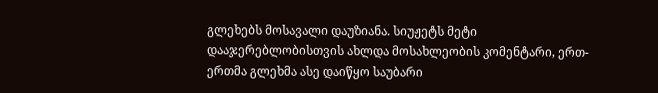გლეხებს მოსავალი დაუზიანა. სიუჟეტს მეტი დააჯერებლობისთვის ახლდა მოსახლეობის კომენტარი, ერთ-ერთმა გლეხმა ასე დაიწყო საუბარი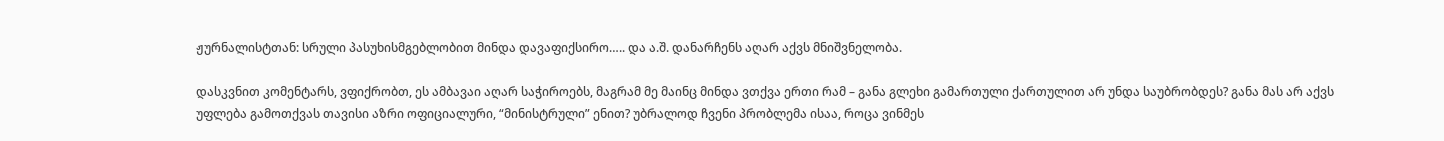ჟურნალისტთან: სრული პასუხისმგებლობით მინდა დავაფიქსირო….. და ა.შ. დანარჩენს აღარ აქვს მნიშვნელობა.

დასკვნით კომენტარს, ვფიქრობთ, ეს ამბავაი აღარ საჭიროებს, მაგრამ მე მაინც მინდა ვთქვა ერთი რამ – განა გლეხი გამართული ქართულით არ უნდა საუბრობდეს? განა მას არ აქვს უფლება გამოთქვას თავისი აზრი ოფიციალური, “მინისტრული” ენით? უბრალოდ ჩვენი პრობლემა ისაა, როცა ვინმეს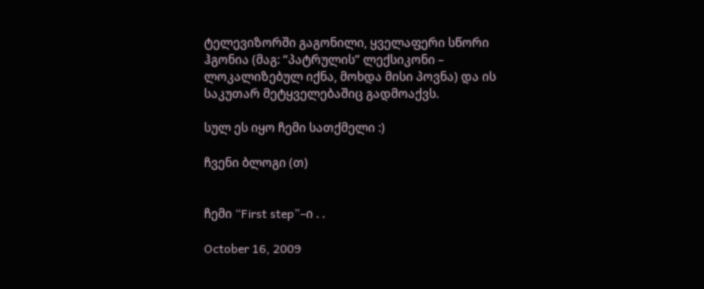ტელევიზორში გაგონილი, ყველაფერი სწორი ჰგონია (მაგ: “პატრულის” ლექსიკონი – ლოკალიზებულ იქნა, მოხდა მისი პოვნა) და ის საკუთარ მეტყველებაშიც გადმოაქვს.

სულ ეს იყო ჩემი სათქმელი :)

ჩვენი ბლოგი (თ)


ჩემი “First step”–ი . .

October 16, 2009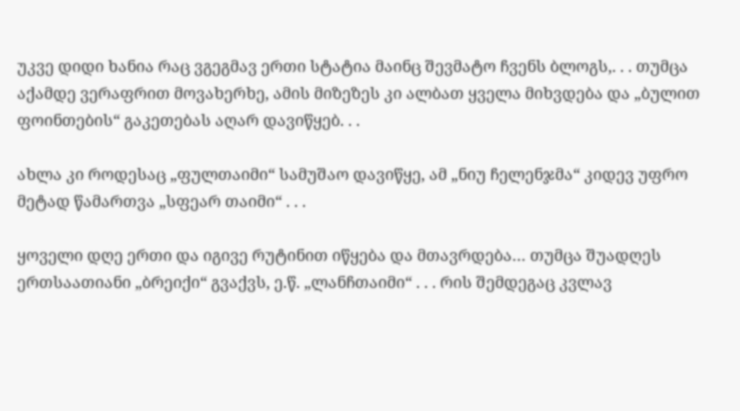უკვე დიდი ხანია რაც ვგეგმავ ერთი სტატია მაინც შევმატო ჩვენს ბლოგს,. . . თუმცა აქამდე ვერაფრით მოვახერხე, ამის მიზეზეს კი ალბათ ყველა მიხვდება და „ბულით ფოინთების“ გაკეთებას აღარ დავიწყებ. . .

ახლა კი როდესაც „ფულთაიმი“ სამუშაო დავიწყე, ამ „ნიუ ჩელენჯმა“ კიდევ უფრო მეტად წამართვა „სფეარ თაიმი“ . . .

ყოველი დღე ერთი და იგივე რუტინით იწყება და მთავრდება… თუმცა შუადღეს ერთსაათიანი „ბრეიქი“ გვაქვს, ე.წ. „ლანჩთაიმი“ . . . რის შემდეგაც კვლავ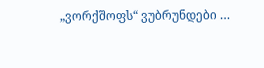„ვორქშოფს“ ვუბრუნდები …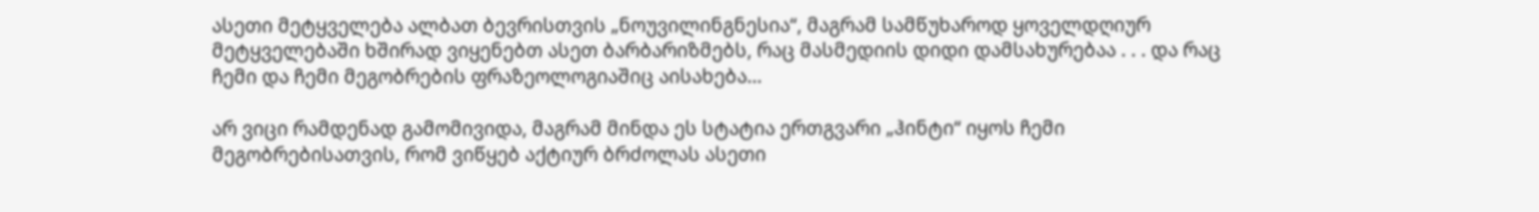ასეთი მეტყველება ალბათ ბევრისთვის „ნოუვილინგნესია“, მაგრამ სამწუხაროდ ყოველდღიურ მეტყველებაში ხშირად ვიყენებთ ასეთ ბარბარიზმებს, რაც მასმედიის დიდი დამსახურებაა . . . და რაც ჩემი და ჩემი მეგობრების ფრაზეოლოგიაშიც აისახება…

არ ვიცი რამდენად გამომივიდა, მაგრამ მინდა ეს სტატია ერთგვარი „ჰინტი“ იყოს ჩემი მეგობრებისათვის, რომ ვიწყებ აქტიურ ბრძოლას ასეთი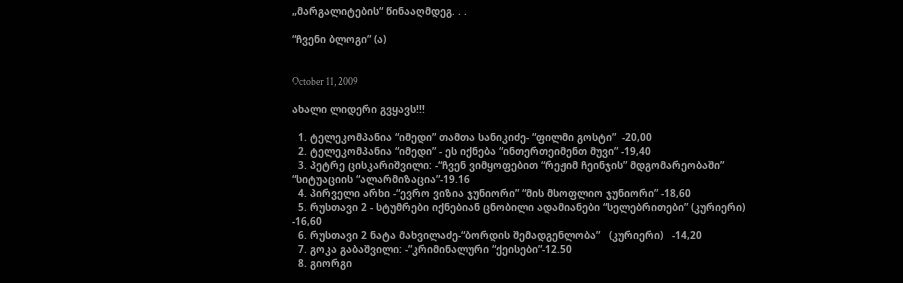„მარგალიტების“ წინააღმდეგ. . .

“ჩვენი ბლოგი” (ა)


October 11, 2009

ახალი ლიდერი გვყავს!!!

  1. ტელეკომპანია “იმედი” თამთა სანიკიძე- “ფილმი გოსტი”  -20,00
  2. ტელეკომპანია “იმედი” - ეს იქნება “ინთერთეიმენთ მუვი” -19,40
  3. პეტრე ცისკარიშვილი: -“ჩვენ ვიმყოფებით “რეჟიმ ჩეინჯის” მდგომარეობაში” “სიტუაციის “ალარმიზაცია”-19.16
  4. პირველი არხი -“ევრო ვიზია ჯუნიორი” “მის მსოფლიო ჯუნიორი” -18,60
  5. რუსთავი 2 - სტუმრები იქნებიან ცნობილი ადამიანები “სელებრითები” (კურიერი) -16,60
  6. რუსთავი 2 ნატა მახვილაძე-“ბორდის შემადგენლობა”   (კურიერი)   -14,20
  7. გოკა გაბაშვილი: -”კრიმინალური “ქეისები”-12.50
  8. გიორგი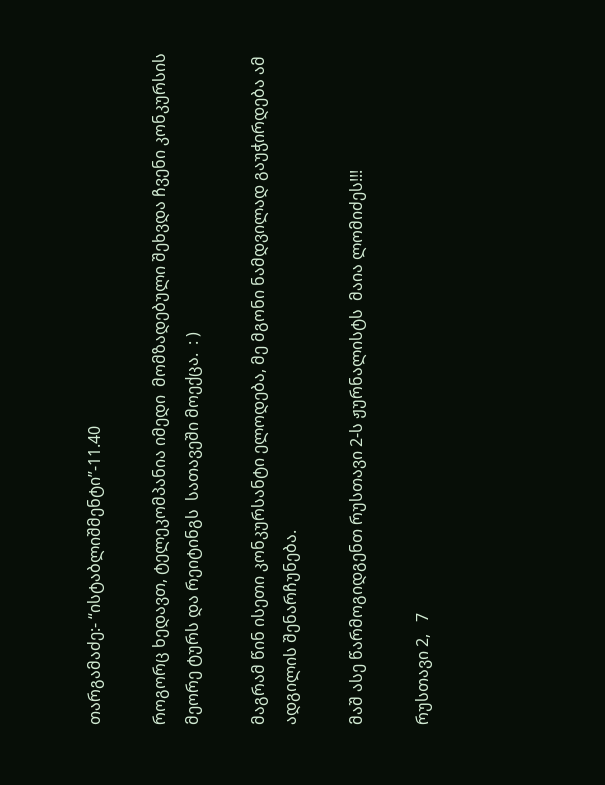თარგამაძე:- “ისტაბლიშმენტი”-11.40

როგორც ხედავთ, ტელეკომპანია იმედი  მომზადებული შეხვდა ჩვენი კონკურსის მეორე ტურს და რეიტინგს  სათავეში მოექცა.  : )

მაგრამ წინ ისეთი კონკურსანტი ელოდება, მე მგონი ნამდვილად გაუჭირდება ამ ადგილის შენარჩუნება.

მაშ ასე წარმოგიდგენთ რუსთავი 2-ს ჟურნალისტს  მაია ლომიძეს!!!

რუსთავი 2,   7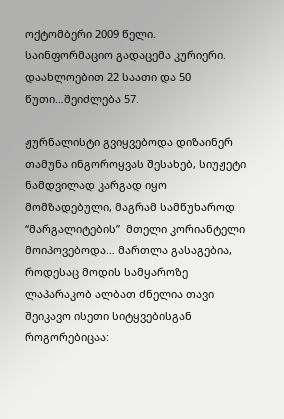ოქტომბერი 2009 წელი.   საინფორმაციო გადაცემა კურიერი.      დაახლოებით 22 საათი და 50 წუთი…შეიძლება 57.

ჟურნალისტი გვიყვებოდა დიზაინერ თამუნა ინგოროყვას შესახებ, სიუჟეტი ნამდვილად კარგად იყო მომზადებული, მაგრამ სამწუხაროდ “მარგალიტების”  მთელი კორიანტელი მოიპოვებოდა… მართლა გასაგებია, როდესაც მოდის სამყაროზე ლაპარაკობ ალბათ ძნელია თავი შეიკავო ისეთი სიტყვებისგან როგორებიცაა: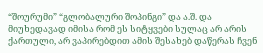“შოურუმი” “გლობალური შოპინგი” და ა.შ. და მიუხედავად იმისა რომ ეს სიტყვები სულაც არ არის ქართული, არ ვაპირებდით ამის შესახებ დაწერას ჩვენ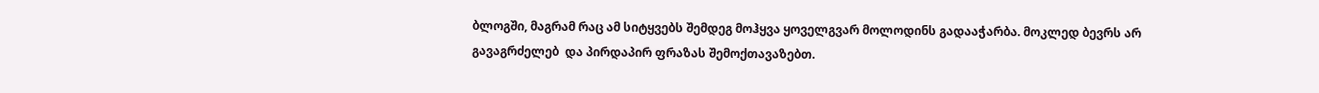ბლოგში, მაგრამ რაც ამ სიტყვებს შემდეგ მოჰყვა ყოველგვარ მოლოდინს გადააჭარბა. მოკლედ ბევრს არ გავაგრძელებ  და პირდაპირ ფრაზას შემოქთავაზებთ.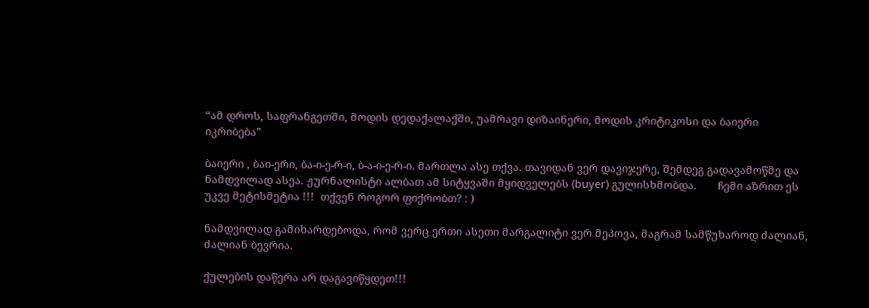“ამ დროს, საფრანგეთში, მოდის დედაქალაქში, უამრავი დიზაინერი, მოდის კრიტიკოსი და ბაიერი იკრიბება”

ბაიერი , ბაი-ერი, ბა-ი-ე-რ-ი, ბ-ა-ი-ე-რ-ი. მართლა ასე თქვა. თავიდან ვერ დავიჯერე, შემდეგ გადავამოწმე და ნამდვილად ასეა. ჟურნალისტი ალბათ ამ სიტყვაში მყიდველებს (buyer) გულისხმობდა.       ჩემი აზრით ეს უკვე მეტისმეტია !!!  თქვენ როგორ ფიქრობთ? : )

ნამდვილად გამიხარდებოდა, რომ ვერც ერთი ასეთი მარგალიტი ვერ მეპოვა, მაგრამ სამწუხაროდ ძალიან, ძალიან ბევრია.

ქულების დაწერა არ დაგავიწყდეთ!!!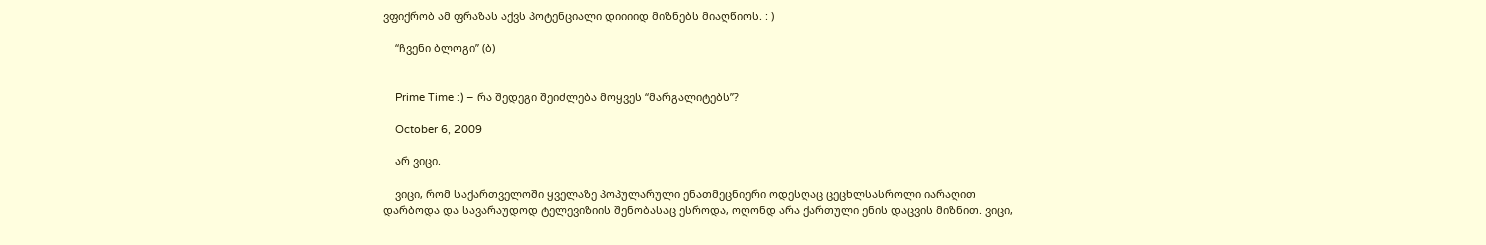ვფიქრობ ამ ფრაზას აქვს პოტენციალი დიიიიდ მიზნებს მიაღწიოს. : )

    “ჩვენი ბლოგი” (ბ)


    Prime Time :) – რა შედეგი შეიძლება მოყვეს “მარგალიტებს”?

    October 6, 2009

    არ ვიცი.

    ვიცი, რომ საქართველოში ყველაზე პოპულარული ენათმეცნიერი ოდესღაც ცეცხლსასროლი იარაღით დარბოდა და სავარაუდოდ ტელევიზიის შენობასაც ესროდა, ოღონდ არა ქართული ენის დაცვის მიზნით. ვიცი,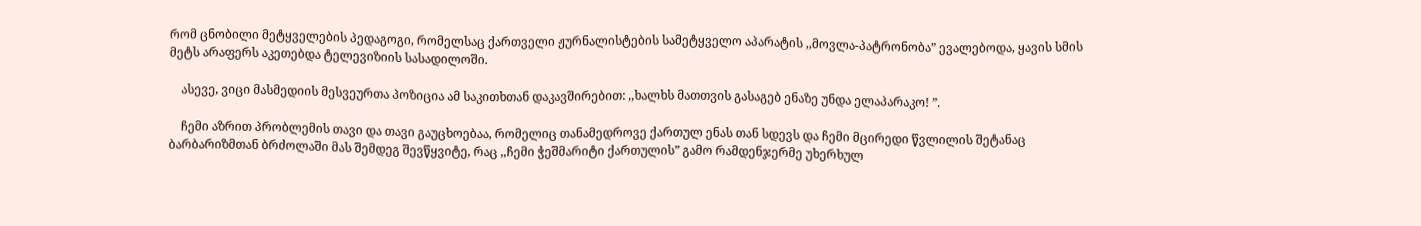რომ ცნობილი მეტყველების პედაგოგი, რომელსაც ქართველი ჟურნალისტების სამეტყველო აპარატის ,,მოვლა-პატრონობა” ევალებოდა, ყავის სმის მეტს არაფერს აკეთებდა ტელევიზიის სასადილოში.

    ასევე, ვიცი მასმედიის მესვეურთა პოზიცია ამ საკითხთან დაკავშირებით: ,,ხალხს მათთვის გასაგებ ენაზე უნდა ელაპარაკო! ”.

    ჩემი აზრით პრობლემის თავი და თავი გაუცხოებაა, რომელიც თანამედროვე ქართულ ენას თან სდევს და ჩემი მცირედი წვლილის შეტანაც ბარბარიზმთან ბრძოლაში მას შემდეგ შევწყვიტე, რაც ,,ჩემი ჭეშმარიტი ქართულის” გამო რამდენჯერმე უხერხულ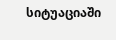სიტუაციაში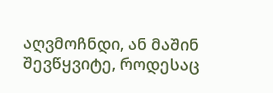აღვმოჩნდი, ან მაშინ შევწყვიტე, როდესაც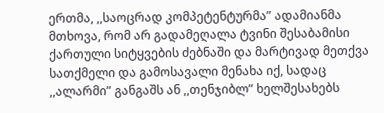ერთმა, ,,საოცრად კომპეტენტურმა” ადამიანმა მთხოვა, რომ არ გადამეღალა ტვინი შესაბამისი ქართული სიტყვების ძებნაში და მარტივად მეთქვა სათქმელი და გამოსავალი მენახა იქ, სადაც ,,ალარმი” განგაშს ან ,,თენჯიბლ” ხელშესახებს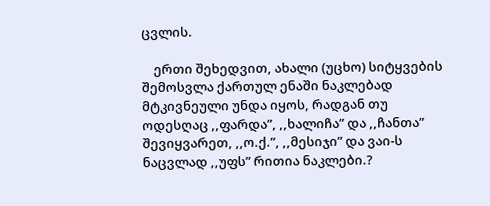ცვლის.

    ერთი შეხედვით, ახალი (უცხო) სიტყვების შემოსვლა ქართულ ენაში ნაკლებად მტკივნეული უნდა იყოს, რადგან თუ ოდესღაც ,,ფარდა”, ,,ხალიჩა” და ,,ჩანთა” შევიყვარეთ, ,,ო.ქ.”, ,,მესიჯი” და ვაი-ს ნაცვლად ,,უფს” რითია ნაკლები.?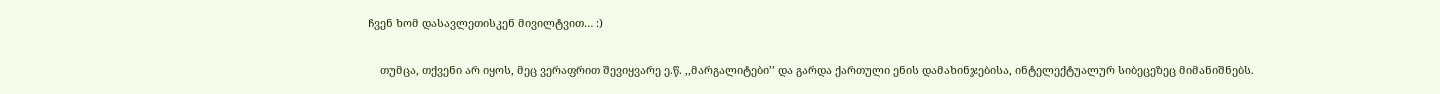ჩვენ ხომ დასავლეთისკენ მივილტვით… :)

    თუმცა, თქვენი არ იყოს, მეც ვერაფრით შევიყვარე ე.წ. ,,მარგალიტები’’ და გარდა ქართული ენის დამახინჯებისა, ინტელექტუალურ სიბეცეზეც მიმანიშნებს.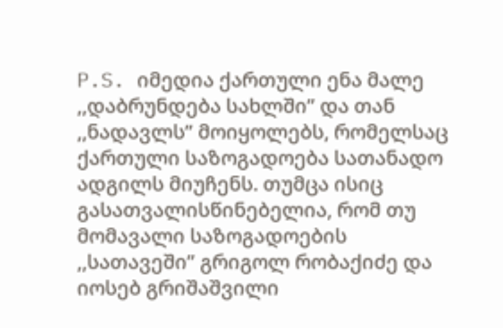P.S. იმედია ქართული ენა მალე ,,დაბრუნდება სახლში” და თან ,,ნადავლს” მოიყოლებს, რომელსაც ქართული საზოგადოება სათანადო ადგილს მიუჩენს. თუმცა ისიც გასათვალისწინებელია, რომ თუ მომავალი საზოგადოების ,,სათავეში” გრიგოლ რობაქიძე და იოსებ გრიშაშვილი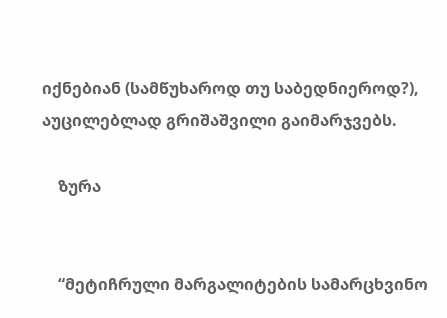იქნებიან (სამწუხაროდ თუ საბედნიეროდ?), აუცილებლად გრიშაშვილი გაიმარჯვებს.

    ზურა


    “მეტიჩრული მარგალიტების სამარცხვინო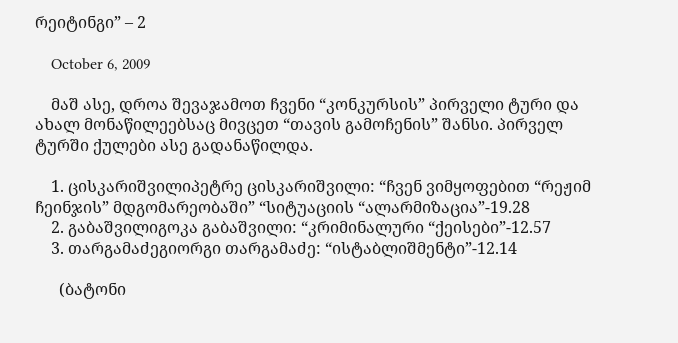რეიტინგი” – 2

    October 6, 2009

    მაშ ასე, დროა შევაჯამოთ ჩვენი “კონკურსის” პირველი ტური და ახალ მონაწილეებსაც მივცეთ “თავის გამოჩენის” შანსი. პირველ ტურში ქულები ასე გადანაწილდა.

    1. ცისკარიშვილიპეტრე ცისკარიშვილი: “ჩვენ ვიმყოფებით “რეჟიმ ჩეინჯის” მდგომარეობაში” “სიტუაციის “ალარმიზაცია”-19.28
    2. გაბაშვილიგოკა გაბაშვილი: “კრიმინალური “ქეისები”-12.57
    3. თარგამაძეგიორგი თარგამაძე: “ისტაბლიშმენტი”-12.14

      (ბატონი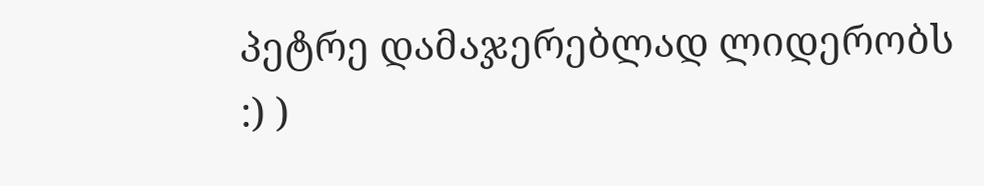პეტრე დამაჯერებლად ლიდერობს :) )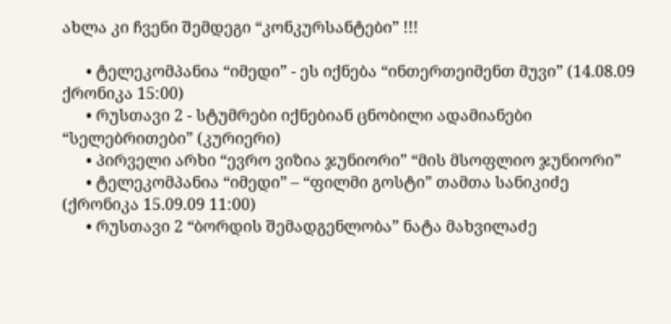ახლა კი ჩვენი შემდეგი “კონკურსანტები” !!!

      • ტელეკომპანია “იმედი” - ეს იქნება “ინთერთეიმენთ მუვი” (14.08.09 ქრონიკა 15:00)
      • რუსთავი 2 - სტუმრები იქნებიან ცნობილი ადამიანები “სელებრითები” (კურიერი)
      • პირველი არხი “ევრო ვიზია ჯუნიორი” “მის მსოფლიო ჯუნიორი”
      • ტელეკომპანია “იმედი” – “ფილმი გოსტი” თამთა სანიკიძე (ქრონიკა 15.09.09 11:00)
      • რუსთავი 2 “ბორდის შემადგენლობა” ნატა მახვილაძე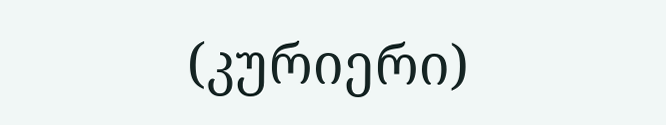(კურიერი)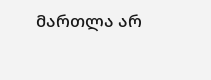მართლა არ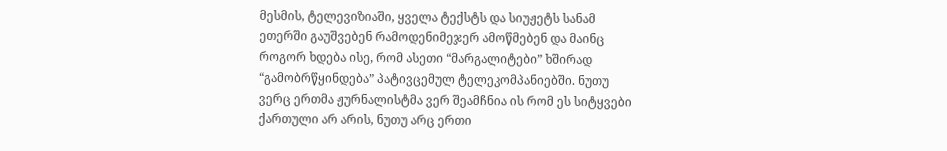მესმის, ტელევიზიაში, ყველა ტექსტს და სიუჟეტს სანამ ეთერში გაუშვებენ რამოდენიმეჯერ ამოწმებენ და მაინც როგორ ხდება ისე, რომ ასეთი “მარგალიტები” ხშირად “გამობრწყინდება” პატივცემულ ტელეკომპანიებში. ნუთუ ვერც ერთმა ჟურნალისტმა ვერ შეამჩნია ის რომ ეს სიტყვები ქართული არ არის, ნუთუ არც ერთი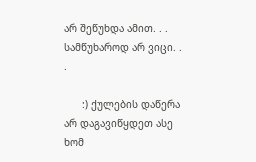არ შეწუხდა ამით. . . სამწუხაროდ არ ვიცი. . .

      :) ქულების დაწერა არ დაგავიწყდეთ ასე ხომ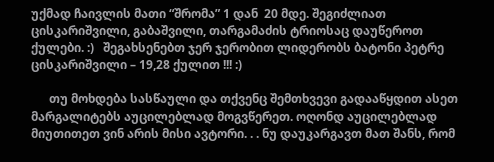უქმად ჩაივლის მათი “შრომა” 1 დან  20 მდე. შეგიძლიათ ცისკარიშვილი, გაბაშვილი, თარგამაძის ტრიოსაც დაუწეროთ ქულები. :)   შეგახსენებთ ჯერ ჯერობით ლიდერობს ბატონი პეტრე ცისკარიშვილი – 19,28 ქულით !!! :)

      თუ მოხდება სასწაული და თქვენც შემთხვევი გადააწყდით ასეთ მარგალიტებს აუცილებლად მოგვწერეთ. ოღონდ აუცილებლად მიუთითეთ ვინ არის მისი ავტორი. . . ნუ დაუკარგავთ მათ შანს, რომ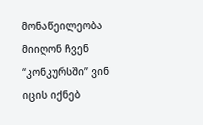მონაწეილეობა მიიღონ ჩვენ “კონკურსში” ვინ იცის იქნებ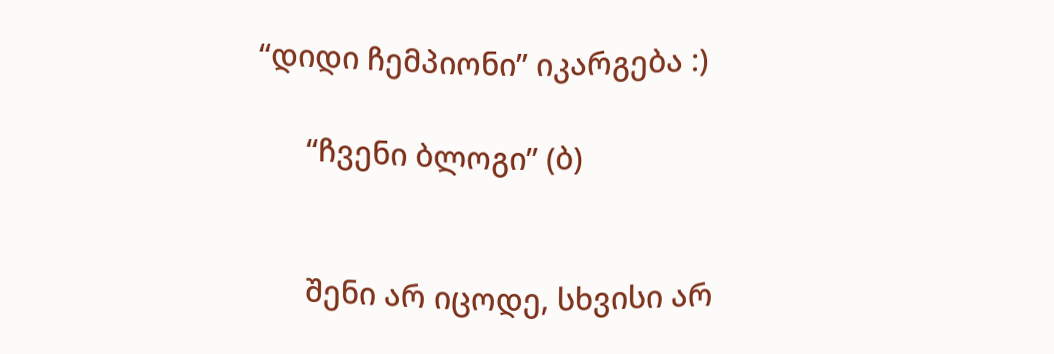“დიდი ჩემპიონი” იკარგება :)

      “ჩვენი ბლოგი” (ბ)


      შენი არ იცოდე, სხვისი არ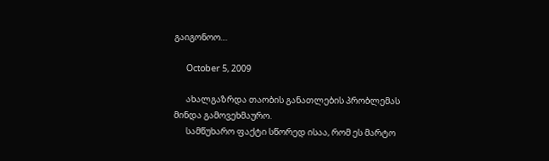გაიგონოო…

      October 5, 2009

      ახალგაზრდა თაობის განათლების პრობლემას მინდა გამოვეხმაურო.
      სამწუხარო ფაქტი სწორედ ისაა, რომ ეს მარტო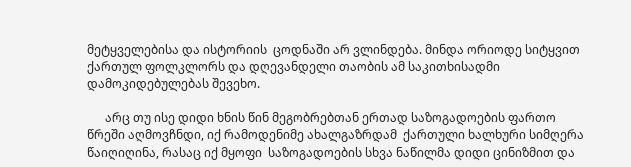მეტყველებისა და ისტორიის  ცოდნაში არ ვლინდება. მინდა ორიოდე სიტყვით ქართულ ფოლკლორს და დღევანდელი თაობის ამ საკითხისადმი დამოკიდებულებას შევეხო.

      არც თუ ისე დიდი ხნის წინ მეგობრებთან ერთად საზოგადოების ფართო წრეში აღმოვჩნდი, იქ რამოდენიმე ახალგაზრდამ  ქართული ხალხური სიმღერა წაიღიღინა, რასაც იქ მყოფი  საზოგადოების სხვა ნაწილმა დიდი ცინიზმით და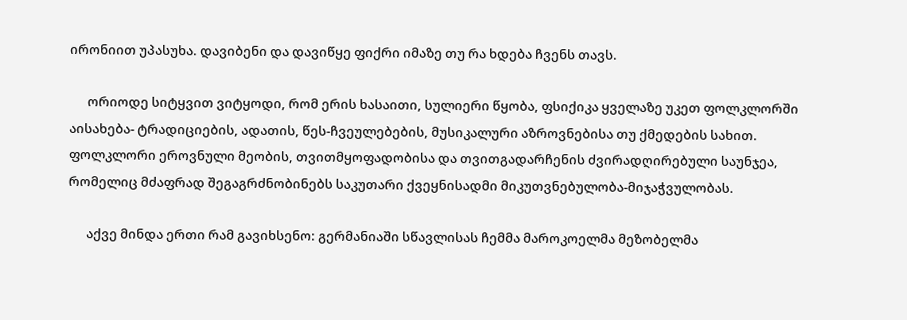ირონიით უპასუხა. დავიბენი და დავიწყე ფიქრი იმაზე თუ რა ხდება ჩვენს თავს.

      ორიოდე სიტყვით ვიტყოდი, რომ ერის ხასაითი, სულიერი წყობა, ფსიქიკა ყველაზე უკეთ ფოლკლორში აისახება- ტრადიციების, ადათის, წეს-ჩვეულებების, მუსიკალური აზროვნებისა თუ ქმედების სახით. ფოლკლორი ეროვნული მეობის, თვითმყოფადობისა და თვითგადარჩენის ძვირადღირებული საუნჯეა, რომელიც მძაფრად შეგაგრძნობინებს საკუთარი ქვეყნისადმი მიკუთვნებულობა-მიჯაჭვულობას.

      აქვე მინდა ერთი რამ გავიხსენო: გერმანიაში სწავლისას ჩემმა მაროკოელმა მეზობელმა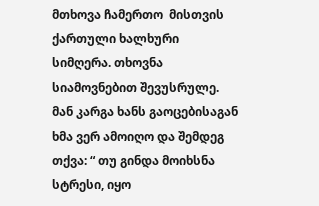მთხოვა ჩამერთო  მისთვის ქართული ხალხური სიმღერა. თხოვნა სიამოვნებით შევუსრულე. მან კარგა ხანს გაოცებისაგან ხმა ვერ ამოიღო და შემდეგ თქვა: “ თუ გინდა მოიხსნა სტრესი, იყო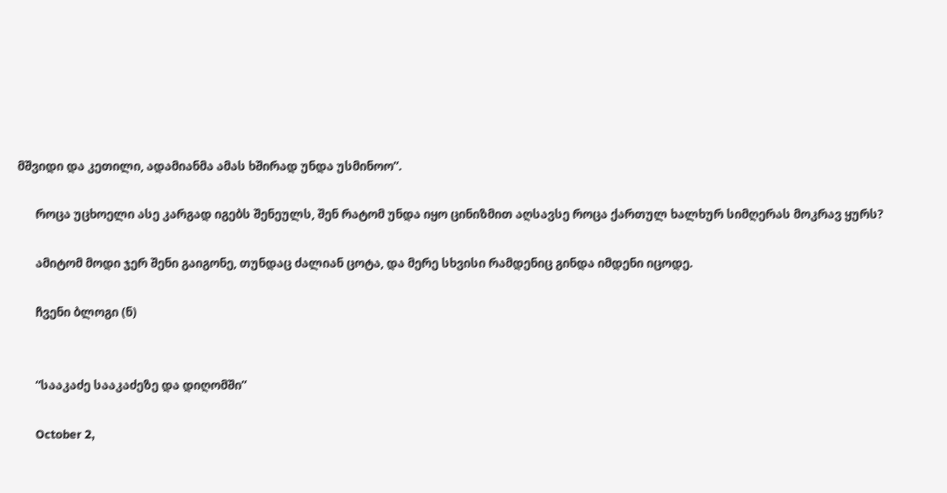მშვიდი და კეთილი, ადამიანმა ამას ხშირად უნდა უსმინოო”.

      როცა უცხოელი ასე კარგად იგებს შენეულს, შენ რატომ უნდა იყო ცინიზმით აღსავსე როცა ქართულ ხალხურ სიმღერას მოკრავ ყურს?

      ამიტომ მოდი ჯერ შენი გაიგონე, თუნდაც ძალიან ცოტა, და მერე სხვისი რამდენიც გინდა იმდენი იცოდე.

      ჩვენი ბლოგი (ნ)


      “სააკაძე სააკაძეზე და დიღომში”

      October 2,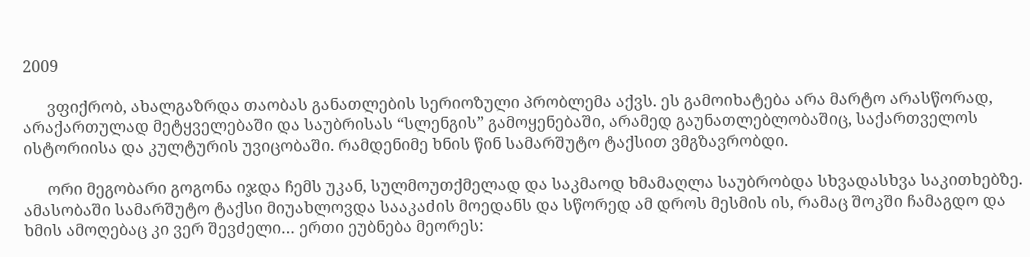2009

      ვფიქრობ, ახალგაზრდა თაობას განათლების სერიოზული პრობლემა აქვს. ეს გამოიხატება არა მარტო არასწორად, არაქართულად მეტყველებაში და საუბრისას “სლენგის” გამოყენებაში, არამედ გაუნათლებლობაშიც, საქართველოს ისტორიისა და კულტურის უვიცობაში. რამდენიმე ხნის წინ სამარშუტო ტაქსით ვმგზავრობდი.

      ორი მეგობარი გოგონა იჯდა ჩემს უკან, სულმოუთქმელად და საკმაოდ ხმამაღლა საუბრობდა სხვადასხვა საკითხებზე. ამასობაში სამარშუტო ტაქსი მიუახლოვდა სააკაძის მოედანს და სწორედ ამ დროს მესმის ის, რამაც შოკში ჩამაგდო და ხმის ამოღებაც კი ვერ შევძელი… ერთი ეუბნება მეორეს: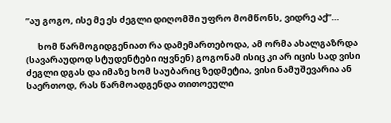”აუ გოგო, ისე მე ეს ძეგლი დიღომში უფრო მომწონს, ვიდრე აქ”…

      ხომ წარმოგიდგენიათ რა დამემართებოდა, ამ ორმა ახალგაზრდა (სავარაუდოდ სტუდენტები იყვნენ) გოგონამ ისიც კი არ იცის სად ვისი ძეგლი დგას და იმაზე ხომ საუბარიც ზედმეტია, ვისი ნამუშევარია ან საერთოდ, რას წარმოადგენდა თითოეული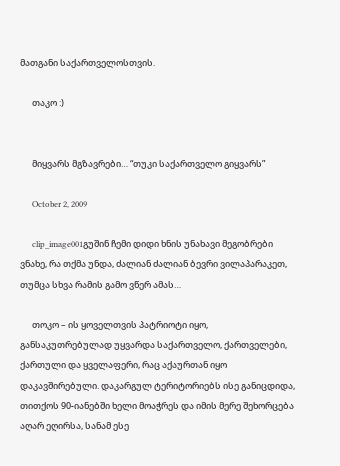მათგანი საქართველოსთვის.

      თაკო :)


      მიყვარს მგზავრები… “თუკი საქართველო გიყვარს”

      October 2, 2009

      clip_image001გუშინ ჩემი დიდი ხნის უნახავი მეგობრები ვნახე, რა თქმა უნდა, ძალიან ძალიან ბევრი ვილაპარაკეთ, თუმცა სხვა რამის გამო ვწერ ამას…

      თოკო – ის ყოველთვის პატრიოტი იყო, განსაკუთრებულად უყვარდა საქართველო, ქართველები, ქართული და ყველაფერი, რაც აქაურთან იყო დაკავშირებული. დაკარგულ ტერიტორიებს ისე განიცდიდა, თითქოს 90-იანებში ხელი მოაჭრეს და იმის მერე შეხორცება აღარ ეღირსა, სანამ ესე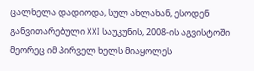ცალხელა დადიოდა, სულ ახლახან, ესოდენ განვითარებული XXI საუკუნის, 2008-ის აგვისტოში მეორეც იმ პირველ ხელს მიაყოლეს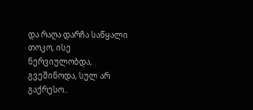და რაღა დარჩა საწყალი თოკო, ისე ნერვიულობდა, გვეშინოდა, სულ არ გაქრესო..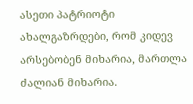ასეთი პატრიოტი ახალგაზრდები, რომ კიდევ არსებობენ მიხარია, მართლა ძალიან მიხარია.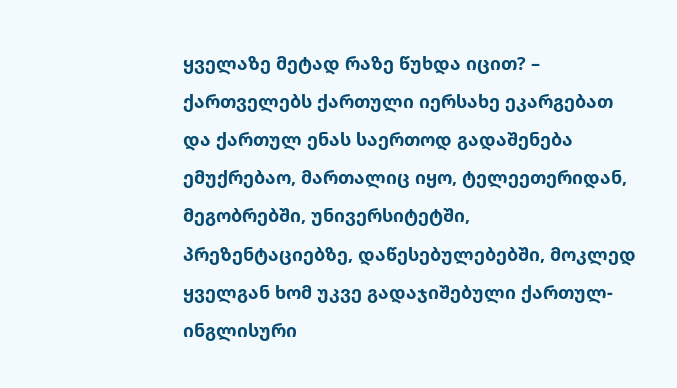ყველაზე მეტად რაზე წუხდა იცით? – ქართველებს ქართული იერსახე ეკარგებათ და ქართულ ენას საერთოდ გადაშენება ემუქრებაო, მართალიც იყო, ტელეეთერიდან, მეგობრებში, უნივერსიტეტში, პრეზენტაციებზე, დაწესებულებებში, მოკლედ ყველგან ხომ უკვე გადაჯიშებული ქართულ-ინგლისური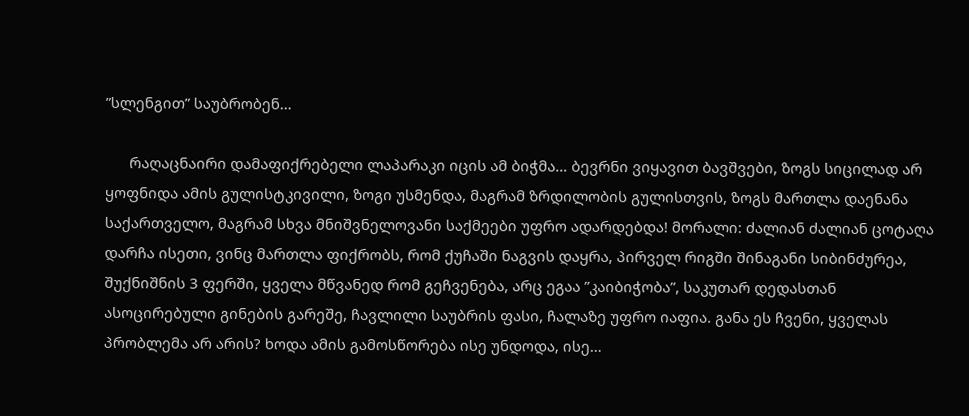”სლენგით” საუბრობენ…

      რაღაცნაირი დამაფიქრებელი ლაპარაკი იცის ამ ბიჭმა… ბევრნი ვიყავით ბავშვები, ზოგს სიცილად არ ყოფნიდა ამის გულისტკივილი, ზოგი უსმენდა, მაგრამ ზრდილობის გულისთვის, ზოგს მართლა დაენანა საქართველო, მაგრამ სხვა მნიშვნელოვანი საქმეები უფრო ადარდებდა! მორალი: ძალიან ძალიან ცოტაღა დარჩა ისეთი, ვინც მართლა ფიქრობს, რომ ქუჩაში ნაგვის დაყრა, პირველ რიგში შინაგანი სიბინძურეა, შუქნიშნის 3 ფერში, ყველა მწვანედ რომ გეჩვენება, არც ეგაა ”კაიბიჭობა”, საკუთარ დედასთან ასოცირებული გინების გარეშე, ჩავლილი საუბრის ფასი, ჩალაზე უფრო იაფია. განა ეს ჩვენი, ყველას პრობლემა არ არის? ხოდა ამის გამოსწორება ისე უნდოდა, ისე…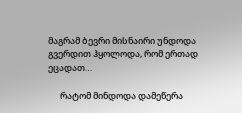მაგრამ ბევრი მისნაირი უნდოდა გვერდით ჰყოლოდა, რომ ერთად ეცადათ…

      რატომ მინდოდა დამეწერა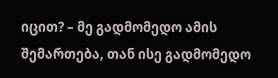იცით? – მე გადმომედო ამის შემართება, თან ისე გადმომედო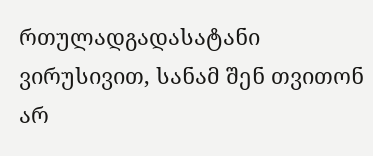რთულადგადასატანი ვირუსივით, სანამ შენ თვითონ არ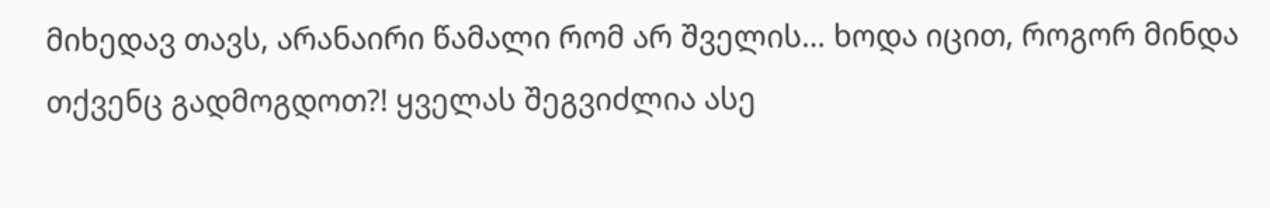მიხედავ თავს, არანაირი წამალი რომ არ შველის… ხოდა იცით, როგორ მინდა თქვენც გადმოგდოთ?! ყველას შეგვიძლია ასე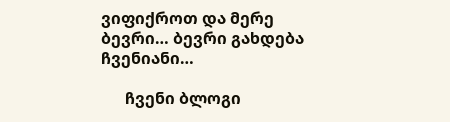ვიფიქროთ და მერე ბევრი… ბევრი გახდება ჩვენიანი…

      ჩვენი ბლოგი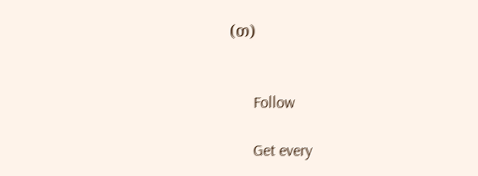(თ)


      Follow

      Get every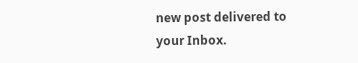new post delivered to your Inbox.